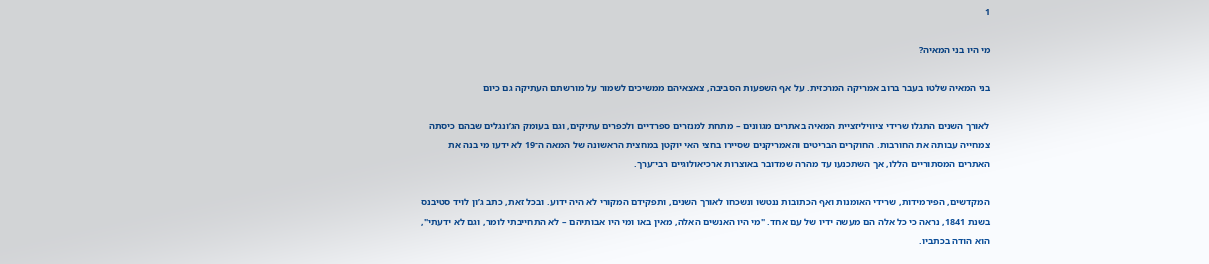1

מי היו בני המאיה?

בני המאיה שלטו בעבר ברוב אמריקה המרכזית. על אף השפעות הסביבה, צאצאיהם ממשיכים לשמור על מורשתם העתיקה גם כיום

לאורך השנים התגלו שרידי ציוויליזציית המאיה באתרים מגוונים – מתחת למנזרים ספרדיים ולכפרים עתיקים, וגם בעומק הג’ונגלים שבהם כיסתה צמחייה עבותה את החורבות. החוקרים הבריטים והאמריקנים שסיירו בחצי האי יוקטן במחצית הראשונה של המאה ה־19 לא ידעו מי בנה את האתרים המסתוריים הללו, אך השתכנעו עד מהרה שמדובר באוצרות ארכיאולוגיים רבי־ערך.

המקדשים, הפירמידות, שרידי האומנות ואף הכתובות ננטשו ונשכחו לאורך השנים, ותפקידם המקורי לא היה ידוע. ובכל זאת, כתב ג’ון לויד סטיבנס בשנת 1841, נראה כי כל אלה הם מעשה ידיו של עם אחד. "מי היו האנשים האלה, מאין באו ומי היו אבותיהם – לא התחייבתי לומר, וגם לא ידעתי", הוא הודה בכתביו.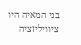בני המאיה היו ציוויליזציה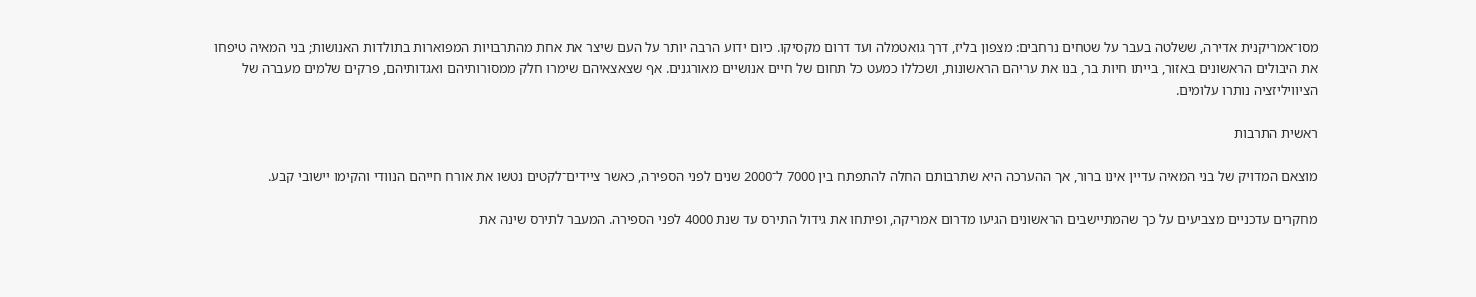מסו־אמריקנית אדירה, ששלטה בעבר על שטחים נרחבים: מצפון בליז, דרך גואטמלה ועד דרום מקסיקו. כיום ידוע הרבה יותר על העם שיצר את אחת מהתרבויות המפוארות בתולדות האנושות; בני המאיה טיפחו את היבולים הראשונים באזור, בייתו חיות בר, בנו את עריהם הראשונות, ושכללו כמעט כל תחום של חיים אנושיים מאורגנים. אף שצאצאיהם שימרו חלק ממסורותיהם ואגדותיהם, פרקים שלמים מעברה של הציוויליזציה נותרו עלומים.

ראשית התרבות

מוצאם המדויק של בני המאיה עדיין אינו ברור, אך ההערכה היא שתרבותם החלה להתפתח בין 7000 ל־2000 שנים לפני הספירה, כאשר ציידים־לקטים נטשו את אורח חייהם הנוודי והקימו יישובי קבע.

מחקרים עדכניים מצביעים על כך שהמתיישבים הראשונים הגיעו מדרום אמריקה, ופיתחו את גידול התירס עד שנת 4000 לפני הספירה. המעבר לתירס שינה את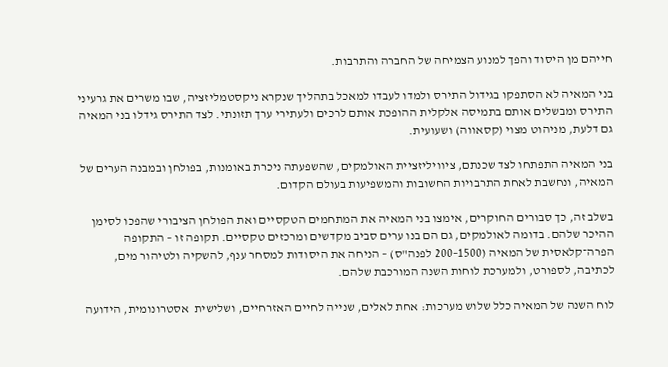חייהם מן היסוד והפך למנוע הצמיחה של החברה והתרבות.

בני המאיה לא הסתפקו בגידול התירס ולמדו לעבדו למאכל בתהליך שנקרא ניקסטמליזציה, שבו משרים את גרעיני התירס ומבשלים אותם בתמיסה אלקלית ההופכת אותם לרכים ולעתירי ערך תזונתי. לצד התירס גידלו בני המאיה גם דלעת, מניהוט מצוי (קסאווה) ושעועית.

בני המאיה התפתחו לצד שכנתם, ציוויליזציית האולמקים, שהשפעתה ניכרת באומנות, בפולחן ובמבנה הערים של המאיה, ונחשבת לאחת התרבויות החשובות והמשפיעות בעולם הקדום.

בשלב זה, כך סבורים החוקרים, אימצו בני המאיה את המתחמים הטקסיים ואת הפולחן הציבורי שהפכו לסימן ההיכר שלהם. בדומה לאולמקים, גם הם בנו ערים סביב מקדשים ומרכזים טקסיים. תקופה זו – התקופה הפרה־קלאסית של המאיה (1500–200 לפנה"ס) – הניחה את היסודות למסחר ענף, להשקיה ולטיהור מים, לכתיבה, לספורט, ולמערכת לוחות השנה המורכבת שלהם.

לוח השנה של המאיה כלל שלוש מערכות: אחת לאלים, שנייה לחיים האזרחיים, ושלישית  אסטרונומית, הידועה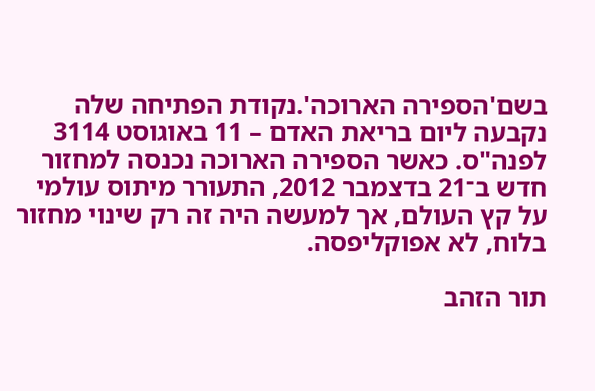בשם'הספירה הארוכה'.נקודת הפתיחה שלה נקבעה ליום בריאת האדם – 11 באוגוסט 3114 לפנה"ס. כאשר הספירה הארוכה נכנסה למחזור חדש ב־21 בדצמבר 2012, התעורר מיתוס עולמי על קץ העולם, אך למעשה היה זה רק שינוי מחזור בלוח, לא אפוקליפסה.

תור הזהב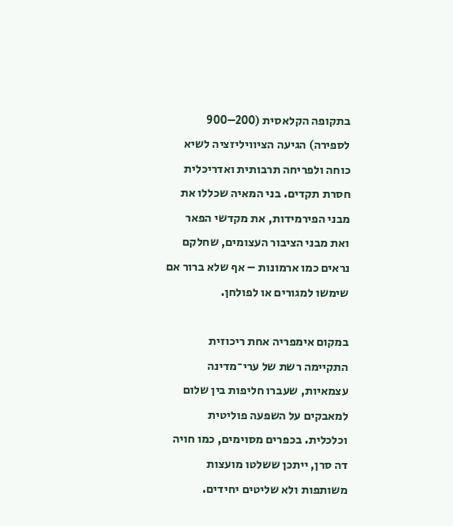בתקופה הקלאסית (200–900 לספירה) הגיעה הציוויליזציה לשיא כוחה ולפריחה תרבותית ואדריכלית חסרת תקדים. בני המאיה שכללו את מבני הפירמידות, את מקדשי הפאר ואת מבני הציבור העצומים, שחלקם נראים כמו ארמונות – אף שלא ברור אם שימשו למגורים או לפולחן.

במקום אימפריה אחת ריכוזית התקיימה רשת של ערי־מדינה עצמאיות, שעברו חליפות בין שלום למאבקים על השפעה פוליטית וכלכלית. בכפרים מסוימים, כמו חויה דה סרן, ייתכן ששלטו מועצות משותפות ולא שליטים יחידים.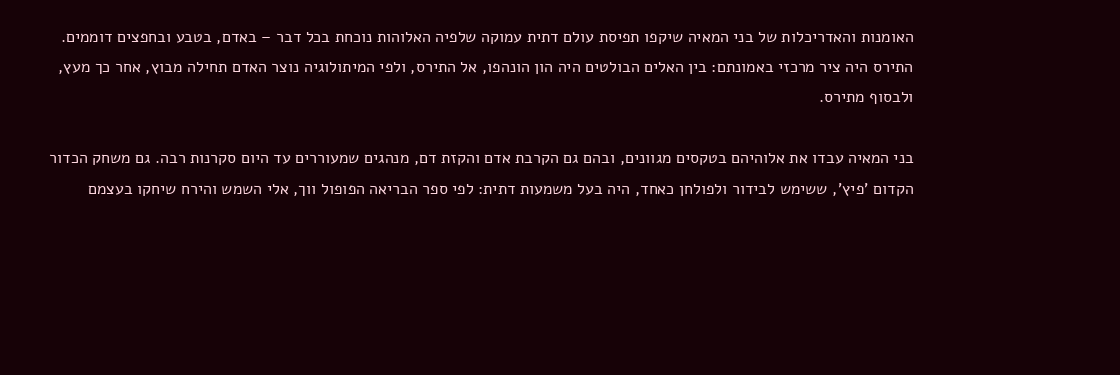האומנות והאדריכלות של בני המאיה שיקפו תפיסת עולם דתית עמוקה שלפיה האלוהות נוכחת בכל דבר – באדם, בטבע ובחפצים דוממים. התירס היה ציר מרכזי באמונתם: בין האלים הבולטים היה הון הונהפו, אל התירס, ולפי המיתולוגיה נוצר האדם תחילה מבוץ, אחר כך מעץ, ולבסוף מתירס.

בני המאיה עבדו את אלוהיהם בטקסים מגוונים, ובהם גם הקרבת אדם והקזת דם, מנהגים שמעוררים עד היום סקרנות רבה. גם משחק הכדור הקדום 'פיץ', ששימש לבידור ולפולחן כאחד, היה בעל משמעות דתית: לפי ספר הבריאה הפופול ווך, אלי השמש והירח שיחקו בעצמם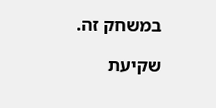במשחק זה.

שקיעת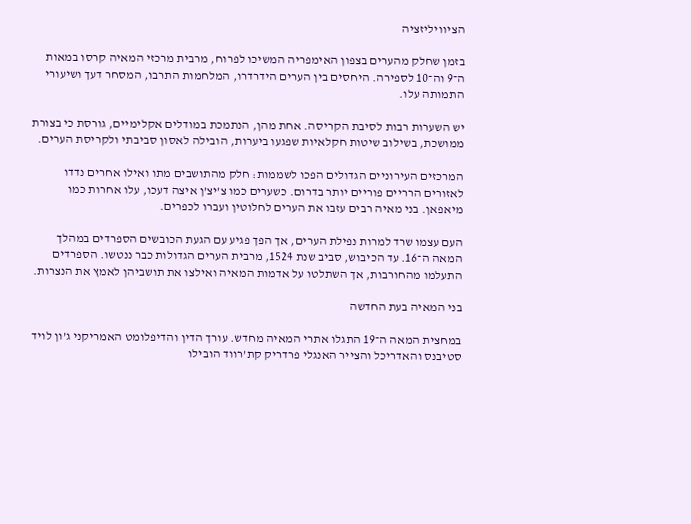הציוויליזציה

בזמן שחלק מהערים בצפון האימפריה המשיכו לפרוח, מרבית מרכזי המאיה קרסו במאות ה־9 וה־10 לספירה. היחסים בין הערים הידרדרו, המלחמות התרבו, המסחר דעך ושיעורי התמותה עלו.

יש השערות רבות לסיבת הקריסה. אחת מהן, הנתמכת במודלים אקלימיים, גורסת כי בצורת ממושכת, בשילוב שיטות חקלאיות שפגעו ביערות, הובילה לאסון סביבתי ולקריסת הערים.

המרכזים העירוניים הגדולים הפכו לשממות: חלק מהתושבים מתו ואילו אחרים נדדו לאזורים הרריים פוריים יותר בדרום. כשערים כמו צ’יצ’ן איצה דעכו, עלו אחרות כמו מיאפאן. בני מאיה רבים עזבו את הערים לחלוטין ועברו לכפרים.

העם עצמו שרד למרות נפילת הערים, אך הפך פגיע עם הגעת הכובשים הספרדים במהלך המאה ה־16. עד הכיבוש, סביב שנת 1524, מרבית הערים הגדולות כבר ננטשו. הספרדים התעלמו מהחורבות, אך השתלטו על אדמות המאיה ואילצו את תושביהן לאמץ את הנצרות.

בני המאיה בעת החדשה

במחצית המאה ה־19 התגלו אתרי המאיה מחדש. עורך הדין והדיפלומט האמריקני ג’ון לויד סטיבנס והאדריכל והצייר האנגלי פרדריק קת’רווד הובילו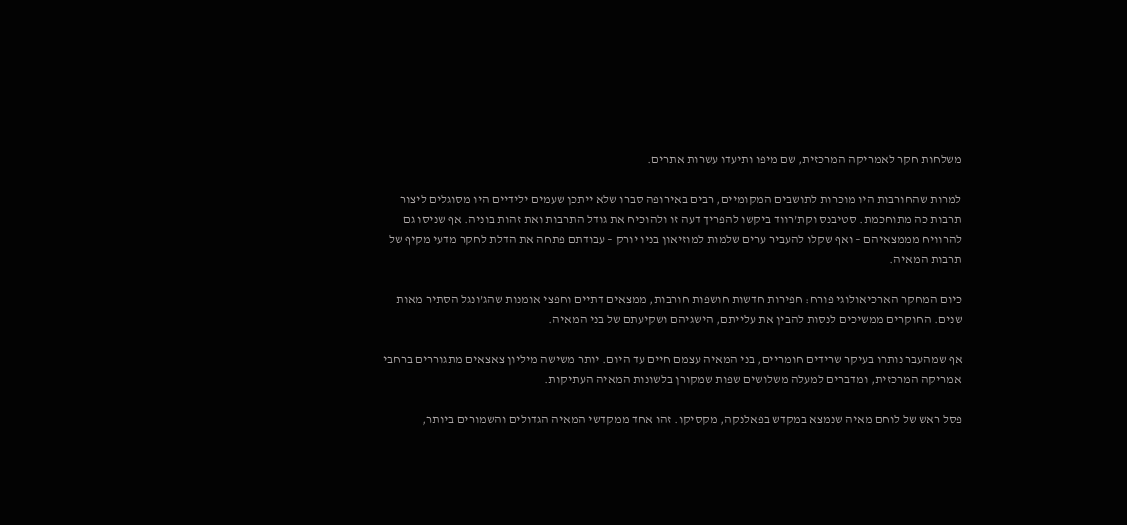משלחות חקר לאמריקה המרכזית, שם מיפו ותיעדו עשרות אתרים.

למרות שהחורבות היו מוכרות לתושבים המקומיים, רבים באירופה סברו שלא ייתכן שעמים ילידיים היו מסוגלים ליצור תרבות כה מתוחכמת. סטיבנס וקת’רווד ביקשו להפריך דעה זו ולהוכיח את גודל התרבות ואת זהות בוניה. אף שניסו גם להרוויח מממצאיהם – ואף שקלו להעביר ערים שלמות למוזיאון בניו יורק – עבודתם פתחה את הדלת לחקר מדעי מקיף של תרבות המאיה.

כיום המחקר הארכיאולוגי פורח: חפירות חדשות חושפות חורבות, ממצאים דתיים וחפצי אומנות שהג’ונגל הסתיר מאות שנים. החוקרים ממשיכים לנסות להבין את עלייתם, הישגיהם ושקיעתם של בני המאיה.

אף שמהעבר נותרו בעיקר שרידים חומריים, בני המאיה עצמם חיים עד היום. יותר משישה מיליון צאצאים מתגוררים ברחבי אמריקה המרכזית, ומדברים למעלה משלושים שפות שמקורן בלשונות המאיה העתיקות.

פסל ראש של לוחם מאיה שנמצא במקדש בפאלנקה, מקסיקו. זהו אחד ממקדשי המאיה הגדולים והשמורים ביותר,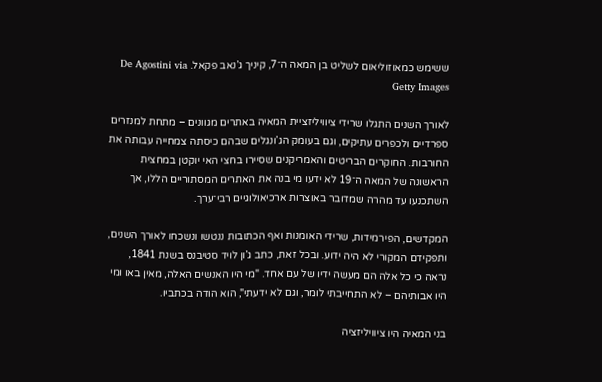ששימש כמאוזוליאום לשליט בן המאה ה־7, קיניך ג’נאב פקאל. De Agostini via Getty Images

לאורך השנים התגלו שרידי ציוויליזציית המאיה באתרים מגוונים – מתחת למנזרים ספרדיים ולכפרים עתיקים, וגם בעומק הג’ונגלים שבהם כיסתה צמחייה עבותה את החורבות. החוקרים הבריטים והאמריקנים שסיירו בחצי האי יוקטן במחצית הראשונה של המאה ה־19 לא ידעו מי בנה את האתרים המסתוריים הללו, אך השתכנעו עד מהרה שמדובר באוצרות ארכיאולוגיים רבי־ערך.

המקדשים, הפירמידות, שרידי האומנות ואף הכתובות ננטשו ונשכחו לאורך השנים, ותפקידם המקורי לא היה ידוע. ובכל זאת, כתב ג’ון לויד סטיבנס בשנת 1841, נראה כי כל אלה הם מעשה ידיו של עם אחד. "מי היו האנשים האלה, מאין באו ומי היו אבותיהם – לא התחייבתי לומר, וגם לא ידעתי", הוא הודה בכתביו.

בני המאיה היו ציוויליזציה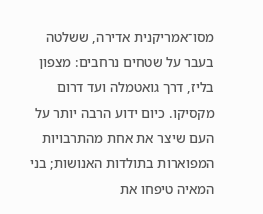מסו־אמריקנית אדירה, ששלטה בעבר על שטחים נרחבים: מצפון בליז, דרך גואטמלה ועד דרום מקסיקו. כיום ידוע הרבה יותר על העם שיצר את אחת מהתרבויות המפוארות בתולדות האנושות; בני המאיה טיפחו את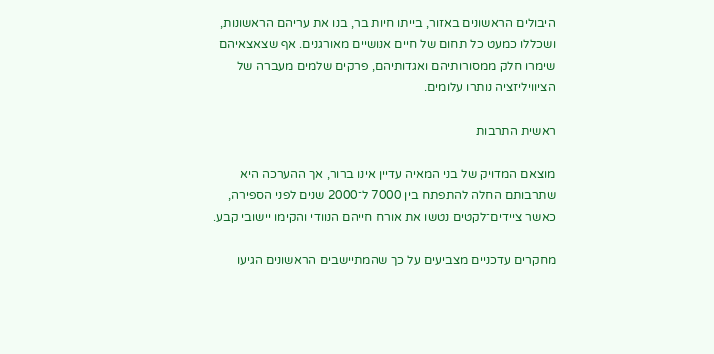היבולים הראשונים באזור, בייתו חיות בר, בנו את עריהם הראשונות, ושכללו כמעט כל תחום של חיים אנושיים מאורגנים. אף שצאצאיהם שימרו חלק ממסורותיהם ואגדותיהם, פרקים שלמים מעברה של הציוויליזציה נותרו עלומים.

ראשית התרבות

מוצאם המדויק של בני המאיה עדיין אינו ברור, אך ההערכה היא שתרבותם החלה להתפתח בין 7000 ל־2000 שנים לפני הספירה, כאשר ציידים־לקטים נטשו את אורח חייהם הנוודי והקימו יישובי קבע.

מחקרים עדכניים מצביעים על כך שהמתיישבים הראשונים הגיעו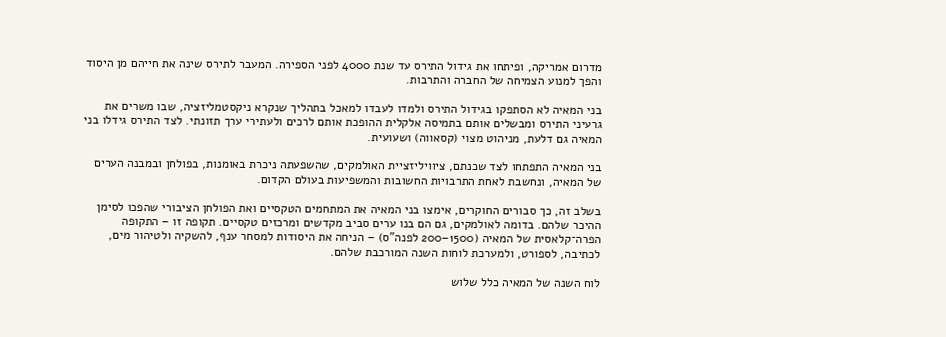מדרום אמריקה, ופיתחו את גידול התירס עד שנת 4000 לפני הספירה. המעבר לתירס שינה את חייהם מן היסוד והפך למנוע הצמיחה של החברה והתרבות.

בני המאיה לא הסתפקו בגידול התירס ולמדו לעבדו למאכל בתהליך שנקרא ניקסטמליזציה, שבו משרים את גרעיני התירס ומבשלים אותם בתמיסה אלקלית ההופכת אותם לרכים ולעתירי ערך תזונתי. לצד התירס גידלו בני המאיה גם דלעת, מניהוט מצוי (קסאווה) ושעועית.

בני המאיה התפתחו לצד שכנתם, ציוויליזציית האולמקים, שהשפעתה ניכרת באומנות, בפולחן ובמבנה הערים של המאיה, ונחשבת לאחת התרבויות החשובות והמשפיעות בעולם הקדום.

בשלב זה, כך סבורים החוקרים, אימצו בני המאיה את המתחמים הטקסיים ואת הפולחן הציבורי שהפכו לסימן ההיכר שלהם. בדומה לאולמקים, גם הם בנו ערים סביב מקדשים ומרכזים טקסיים. תקופה זו – התקופה הפרה־קלאסית של המאיה (1500–200 לפנה"ס) – הניחה את היסודות למסחר ענף, להשקיה ולטיהור מים, לכתיבה, לספורט, ולמערכת לוחות השנה המורכבת שלהם.

לוח השנה של המאיה כלל שלוש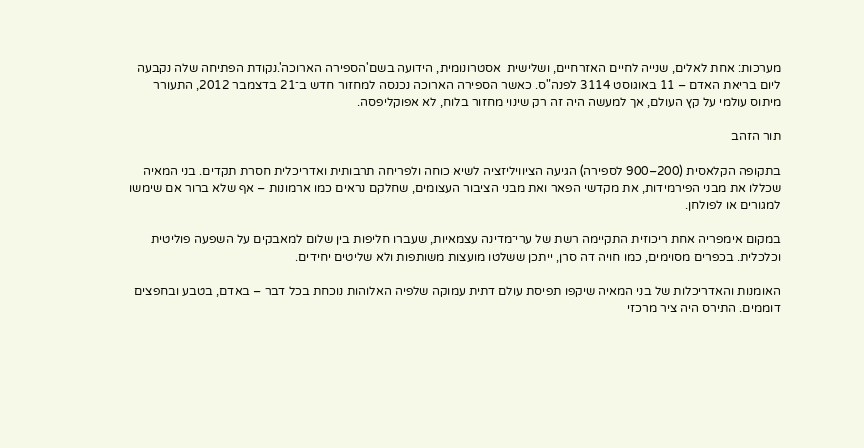מערכות: אחת לאלים, שנייה לחיים האזרחיים, ושלישית  אסטרונומית, הידועה בשם'הספירה הארוכה'.נקודת הפתיחה שלה נקבעה ליום בריאת האדם – 11 באוגוסט 3114 לפנה"ס. כאשר הספירה הארוכה נכנסה למחזור חדש ב־21 בדצמבר 2012, התעורר מיתוס עולמי על קץ העולם, אך למעשה היה זה רק שינוי מחזור בלוח, לא אפוקליפסה.

תור הזהב

בתקופה הקלאסית (200–900 לספירה) הגיעה הציוויליזציה לשיא כוחה ולפריחה תרבותית ואדריכלית חסרת תקדים. בני המאיה שכללו את מבני הפירמידות, את מקדשי הפאר ואת מבני הציבור העצומים, שחלקם נראים כמו ארמונות – אף שלא ברור אם שימשו למגורים או לפולחן.

במקום אימפריה אחת ריכוזית התקיימה רשת של ערי־מדינה עצמאיות, שעברו חליפות בין שלום למאבקים על השפעה פוליטית וכלכלית. בכפרים מסוימים, כמו חויה דה סרן, ייתכן ששלטו מועצות משותפות ולא שליטים יחידים.

האומנות והאדריכלות של בני המאיה שיקפו תפיסת עולם דתית עמוקה שלפיה האלוהות נוכחת בכל דבר – באדם, בטבע ובחפצים דוממים. התירס היה ציר מרכזי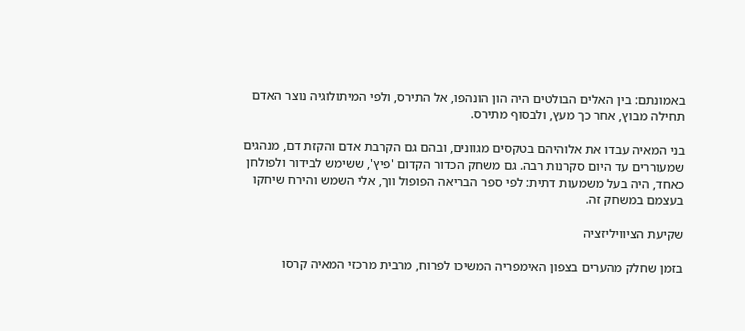באמונתם: בין האלים הבולטים היה הון הונהפו, אל התירס, ולפי המיתולוגיה נוצר האדם תחילה מבוץ, אחר כך מעץ, ולבסוף מתירס.

בני המאיה עבדו את אלוהיהם בטקסים מגוונים, ובהם גם הקרבת אדם והקזת דם, מנהגים שמעוררים עד היום סקרנות רבה. גם משחק הכדור הקדום 'פיץ', ששימש לבידור ולפולחן כאחד, היה בעל משמעות דתית: לפי ספר הבריאה הפופול ווך, אלי השמש והירח שיחקו בעצמם במשחק זה.

שקיעת הציוויליזציה

בזמן שחלק מהערים בצפון האימפריה המשיכו לפרוח, מרבית מרכזי המאיה קרסו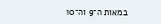במאות ה־9 וה־10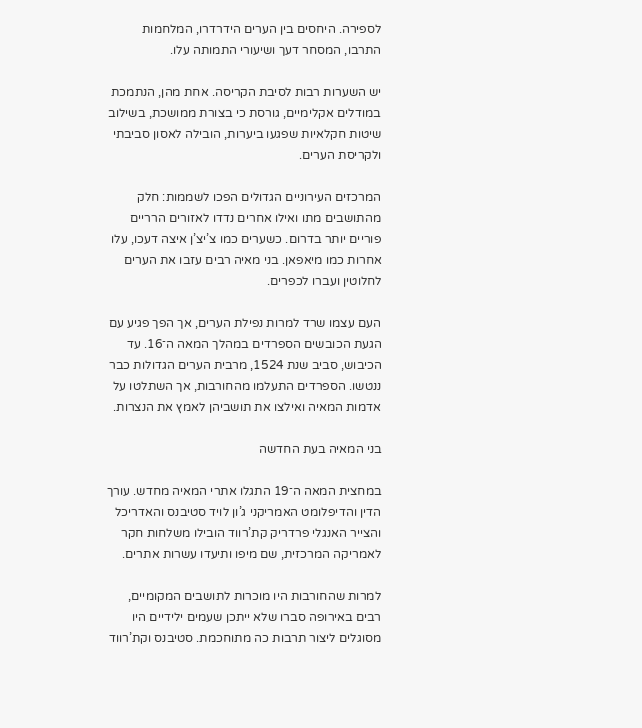לספירה. היחסים בין הערים הידרדרו, המלחמות התרבו, המסחר דעך ושיעורי התמותה עלו.

יש השערות רבות לסיבת הקריסה. אחת מהן, הנתמכת במודלים אקלימיים, גורסת כי בצורת ממושכת, בשילוב שיטות חקלאיות שפגעו ביערות, הובילה לאסון סביבתי ולקריסת הערים.

המרכזים העירוניים הגדולים הפכו לשממות: חלק מהתושבים מתו ואילו אחרים נדדו לאזורים הרריים פוריים יותר בדרום. כשערים כמו צ’יצ’ן איצה דעכו, עלו אחרות כמו מיאפאן. בני מאיה רבים עזבו את הערים לחלוטין ועברו לכפרים.

העם עצמו שרד למרות נפילת הערים, אך הפך פגיע עם הגעת הכובשים הספרדים במהלך המאה ה־16. עד הכיבוש, סביב שנת 1524, מרבית הערים הגדולות כבר ננטשו. הספרדים התעלמו מהחורבות, אך השתלטו על אדמות המאיה ואילצו את תושביהן לאמץ את הנצרות.

בני המאיה בעת החדשה

במחצית המאה ה־19 התגלו אתרי המאיה מחדש. עורך הדין והדיפלומט האמריקני ג’ון לויד סטיבנס והאדריכל והצייר האנגלי פרדריק קת’רווד הובילו משלחות חקר לאמריקה המרכזית, שם מיפו ותיעדו עשרות אתרים.

למרות שהחורבות היו מוכרות לתושבים המקומיים, רבים באירופה סברו שלא ייתכן שעמים ילידיים היו מסוגלים ליצור תרבות כה מתוחכמת. סטיבנס וקת’רווד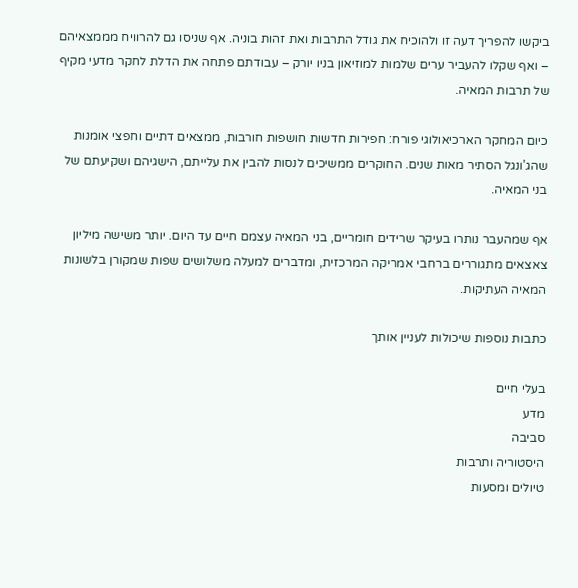ביקשו להפריך דעה זו ולהוכיח את גודל התרבות ואת זהות בוניה. אף שניסו גם להרוויח מממצאיהם – ואף שקלו להעביר ערים שלמות למוזיאון בניו יורק – עבודתם פתחה את הדלת לחקר מדעי מקיף של תרבות המאיה.

כיום המחקר הארכיאולוגי פורח: חפירות חדשות חושפות חורבות, ממצאים דתיים וחפצי אומנות שהג’ונגל הסתיר מאות שנים. החוקרים ממשיכים לנסות להבין את עלייתם, הישגיהם ושקיעתם של בני המאיה.

אף שמהעבר נותרו בעיקר שרידים חומריים, בני המאיה עצמם חיים עד היום. יותר משישה מיליון צאצאים מתגוררים ברחבי אמריקה המרכזית, ומדברים למעלה משלושים שפות שמקורן בלשונות המאיה העתיקות.

כתבות נוספות שיכולות לעניין אותך

בעלי חיים
מדע
סביבה
היסטוריה ותרבות
טיולים ומסעות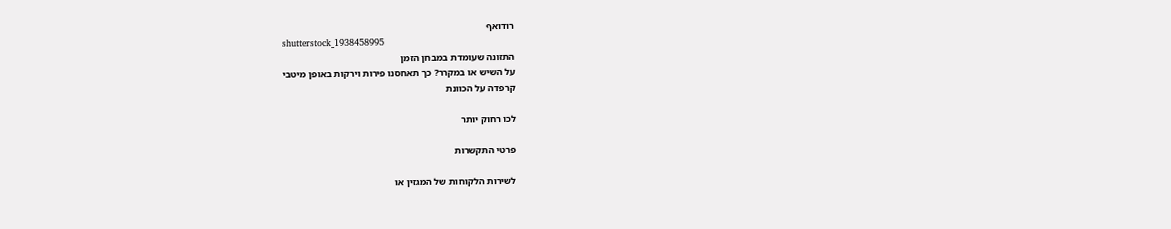רודואף
shutterstock_1938458995
התזונה שעומדת במבחן הזמן
על השיש או במקרר? כך תאחסנו פירות וירקות באופן מיטבי
קרפדה על הכוונת

לכו רחוק יותר

פרטי התקשרות

לשירות הלקוחות של המגזין או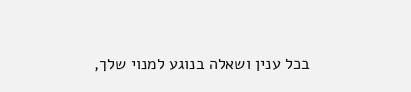בכל ענין ושאלה בנוגע למנוי שלך,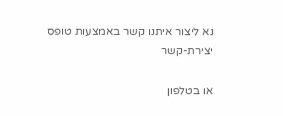נא ליצור איתנו קשר באמצעות טופס יצירת-קשר

או בטלפון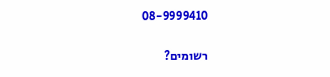08-9999410

רשומים?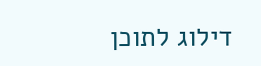דילוג לתוכן